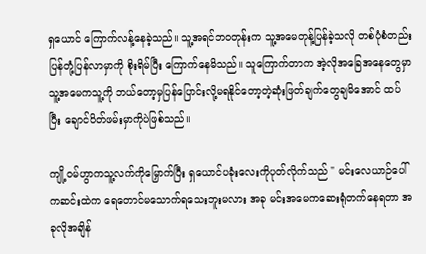ရှယောင် ကြောက်လန့်နေခဲ့သည်။ သူ့အရင်ဘဝတုန်းက သူ့အမေတုန့်ပြန်ခဲ့သလို တစ်ပုံစံတည်းပြန်တုံ့ပြန်လာမှာကို စိုးရိမ်ပြီး ကြောက်နေမိသည်။ သူကြောက်တာက အဲ့လိုအခြေအနေတွေမှာ သူ့အမေကသူ့ကို ဘယ်တော့မှပြန်ပြောင်းလို့မရနိုင်တော့တဲ့ဆုံးဖြတ်ချက်တွေချမိအောင် ထပ်ပြီး ချောင်ပိတ်ဖမ်းမှာကိုပဲဖြစ်သည်။

ကျို့ဝမ်ဟွာကသူ့လက်ကိုမြှောက်ပြီး ရှယောင်ပခုံးလေးကိုပုတ်လိုက်သည် " မင်းလေယာဉ်ပေါ်ကဆင်းထဲက ရေတောင်မသောက်ရသေးဘူးမလား အခု မင်းအမေကဆေးရုံတက်နေရတာ အခုလိုအချိန်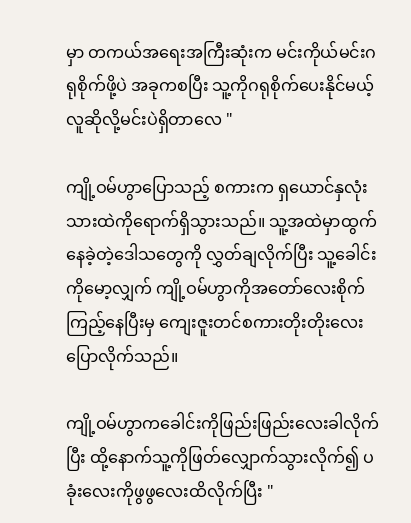မှာ တကယ်အရေးအကြီးဆုံးက မင်းကိုယ်မင်းဂရုစိုက်ဖို့ပဲ အခုကစပြီး သူ့ကိုဂရုစိုက်ပေးနိုင်မယ့်လူဆိုလို့မင်းပဲရှိတာလေ "

ကျို့ဝမ်ဟွာပြောသည့် စကားက ရှယောင်နှလုံးသားထဲကိုရောက်ရှိသွားသည်။ သူ့အထဲမှာထွက်နေခဲ့တဲ့ဒေါသတွေကို လွှတ်ချလိုက်ပြီး သူ့ခေါင်းကိုမော့လျှက် ကျို့ဝမ်ဟွာကိုအတော်လေးစိုက်ကြည့်နေပြီးမှ ကျေးဇူးတင်စကားတိုးတိုးလေးပြောလိုက်သည်။

ကျို့ဝမ်ဟွာကခေါင်းကိုဖြည်းဖြည်းလေးခါလိုက်ပြီး ထို့နောက်သူ့ကိုဖြတ်လျှောက်သွားလိုက်၍ ပခုံးလေးကိုဖွဖွလေးထိလိုက်ပြီး "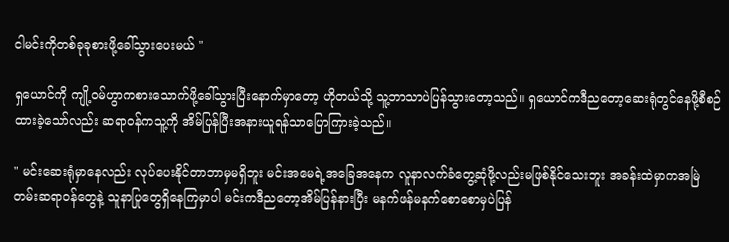ငါမင်းကိုတစ်ခုခုစားဖို့ခေါ်သွားပေးမယ် "

ရှယောင်ကို ကျို့ဝမ်ဟွာကစားသောက်ဖို့ခေါ်သွားပြီးနောက်မှာတော့ ဟိုတယ်သို့ သူ့ဘာသာပဲပြန်သွားတော့သည်။ ရှယောင်ကဒီညတော့ဆေးရုံတွင်နေဖို့စီစဉ်ထားခဲ့သော်လည်း ဆရာဝန်ကသူ့ကို အိမ်ပြန်ပြီးအနားယူရန်သာပြောကြားခဲ့သည်။

" မင်းဆေးရုံမှာနေလည်း လုပ်ပေးနိုင်တာဘာမှမရှိဘူး မင်းအမေရဲ့အခြေအနေက လူနာလက်ခံတွေ့ဆုံဖို့လည်းမဖြစ်နိုင်သေးဘူး အခန်းထဲမှာကအမြဲတမ်းဆရာဝန်တွေနဲ့ သူနာပြုတွေရှိနေကြမှာပါ မင်းကဒီညတော့အိမ်ပြန်နားပြီး မနက်ဖန်မနက်စောစောမှပဲပြန်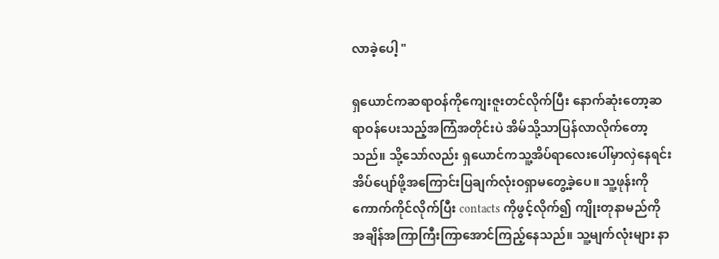လာခဲ့ပေါ့ "

ရှယောင်ကဆရာဝန်ကိုကျေးဇူးတင်လိုက်ပြီး နောက်ဆုံးတော့ဆရာဝန်ပေးသည့်အကြံအတိုင်းပဲ အိမ်သို့သာပြန်လာလိုက်တော့သည်။ သို့သော်လည်း ရှယောင်ကသူ့အိပ်ရာလေးပေါ်မှာလှဲနေရင်း အိပ်ပျော်ဖို့အကြောင်းပြချက်လုံးဝရှာမတွေ့ခဲ့ပေ။ သူ့ဖုန်းကိုကောက်ကိုင်လိုက်ပြီး contacts ကိုဖွင့်လိုက်၍ ကျိုးတုနာမည်ကိုအချိန်အကြာကြီးကြာအောင်ကြည့်နေသည်။ သူ့မျက်လုံးများ နာ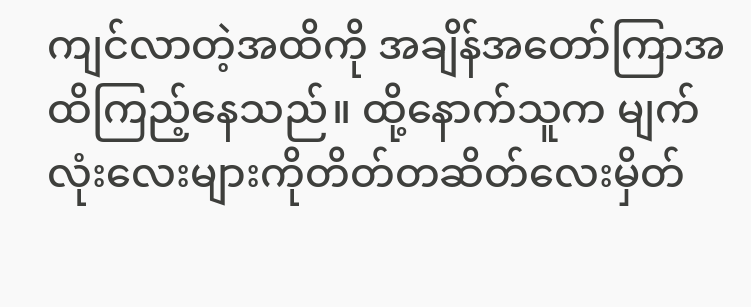ကျင်လာတဲ့အထိကို အချိန်အတော်ကြာအထိကြည့်နေသည်။ ထို့နောက်သူက မျက်လုံးလေးများကိုတိတ်တဆိတ်လေးမှိတ်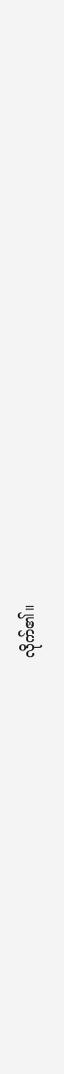လိုက်၏။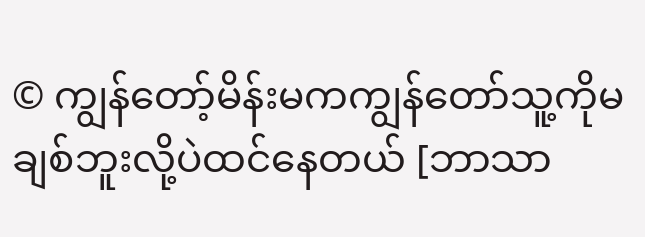© ကျွန်တော့်မိန်းမကကျွန်တော်သူ့ကိုမချစ်ဘူးလို့ပဲထင်နေတယ် [ဘာသာ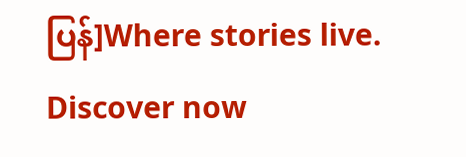ပြန်]Where stories live. Discover now